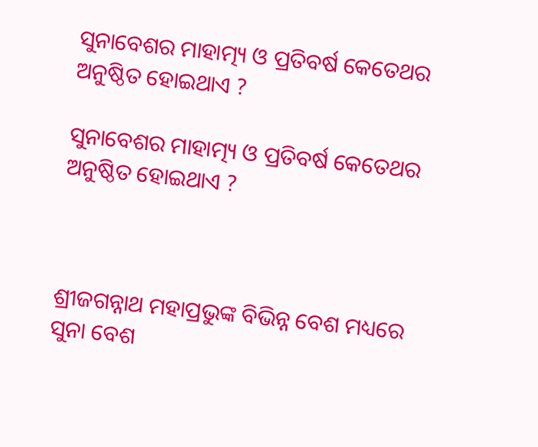ସୁନାବେଶର ମାହାତ୍ମ୍ୟ ଓ ପ୍ରତିବର୍ଷ କେତେଥର ଅନୁଷ୍ଠିତ ହୋଇଥାଏ ?

ସୁନାବେଶର ମାହାତ୍ମ୍ୟ ଓ ପ୍ରତିବର୍ଷ କେତେଥର ଅନୁଷ୍ଠିତ ହୋଇଥାଏ ?



ଶ୍ରୀଜଗନ୍ନାଥ ମହାପ୍ରଭୁଙ୍କ ବିଭିନ୍ନ ବେଶ ମଧ୍ୟରେ ସୁନା ବେଶ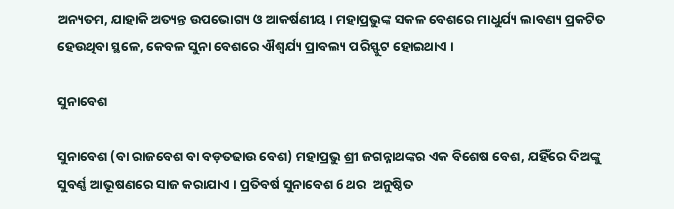ଅନ୍ୟତମ, ଯାହାକି ଅତ୍ୟନ୍ତ ଉପଭୋଗ୍ୟ ଓ ଆକର୍ଷଣୀୟ । ମହାପ୍ରଭୁଙ୍କ ସକଳ ବେଶରେ ମାଧୁର୍ଯ୍ୟ ଲାବଣ୍ୟ ପ୍ରକଟିତ ହେଉଥିବା ସ୍ଥଳେ, କେବଳ ସୁନା ବେଶରେ ଐଶ୍ୱର୍ଯ୍ୟ ପ୍ରାବଲ୍ୟ ପରିସ୍ଫୁଟ ହୋଇଥାଏ ।

ସୁନାବେଶ

ସୁନାବେଶ (ବା ରାଜବେଶ ବା ବଡ଼ତଢାଉ ବେଶ) ମହାପ୍ରଭୁ ଶ୍ରୀ ଜଗନ୍ନାଥଙ୍କର ଏକ ବିଶେଷ ବେଶ, ଯହିଁରେ ଦିଅଙ୍କୁ ସୁବର୍ଣ୍ଣ ଆଭୂଷଣରେ ସାଜ କରାଯାଏ । ପ୍ରତିବର୍ଷ ସୁନାବେଶ 6 ଥର  ଅନୁଷ୍ଠିତ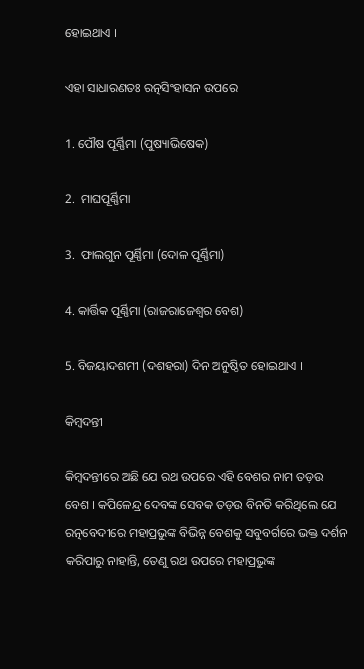ହୋଇଥାଏ ।

ଏହା ସାଧାରଣତଃ ରତ୍ନସିଂହାସନ ଉପରେ

1. ପୌଷ ପୂର୍ଣ୍ଣିମା (ପୁଷ୍ୟାଭିଷେକ)

2.  ମାଘପୂର୍ଣ୍ଣିମା

3.  ଫାଲଗୁନ ପୂର୍ଣ୍ଣିମା (ଦୋଳ ପୂର୍ଣ୍ଣିମା)

4. କାର୍ତ୍ତିକ ପୂର୍ଣ୍ଣିମା (ରାଜରାଜେଶ୍ୱର ବେଶ)

5. ବିଜୟାଦଶମୀ (ଦଶହରା) ଦିନ ଅନୁଷ୍ଠିତ ହୋଇଥାଏ ।

କିମ୍ବଦନ୍ତୀ

କିମ୍ବଦନ୍ତୀରେ ଅଛି ଯେ ରଥ ଉପରେ ଏହି ବେଶର ନାମ ତଡ଼ଉ ବେଶ । କପିଳେନ୍ଦ୍ର ଦେବଙ୍କ ସେବକ ତଡ଼ଉ ବିନତି କରିଥିଲେ ଯେ ରତ୍ନବେଦୀରେ ମହାପ୍ରଭୁଙ୍କ ବିଭିନ୍ନ ବେଶକୁ ସବୁବର୍ଗରେ ଭକ୍ତ ଦର୍ଶନ କରିପାରୁ ନାହାନ୍ତି, ତେଣୁ ରଥ ଉପରେ ମହାପ୍ରଭୁଙ୍କ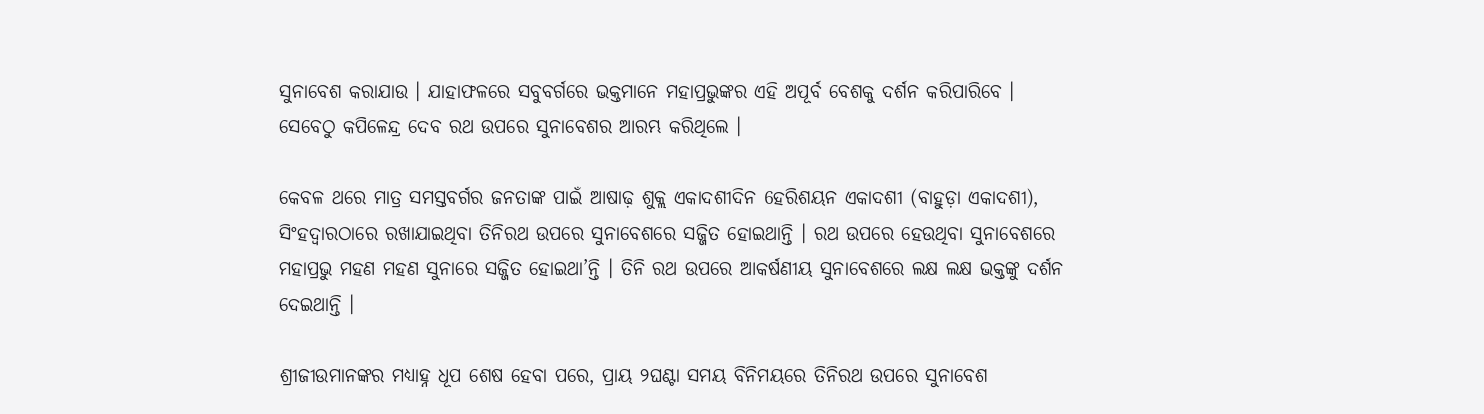ସୁନାବେଶ କରାଯାଉ । ଯାହାଫଳରେ ସବୁବର୍ଗରେ ଭକ୍ତମାନେ ମହାପ୍ରଭୁଙ୍କର ଏହି ଅପୂର୍ବ ବେଶକୁ ଦର୍ଶନ କରିପାରିବେ । ସେବେଠୁ କପିଳେନ୍ଦ୍ର ଦେବ ରଥ ଉପରେ ସୁନାବେଶର ଆରମ୍ଭ କରିଥିଲେ ।

କେବଳ ଥରେ ମାତ୍ର ସମସ୍ତବର୍ଗର ଜନତାଙ୍କ ପାଇଁ ଆଷାଢ଼ ଶୁକ୍ଲ ଏକାଦଶୀଦିନ 6ହରିଶୟନ ଏକାଦଶୀ (ବାହୁଡ଼ା ଏକାଦଶୀ), ସିଂହଦ୍ୱାରଠାରେ ରଖାଯାଇଥିବା ତିନିରଥ ଉପରେ ସୁନାବେଶରେ ସଜ୍ଜିତ ହୋଇଥାନ୍ତି । ରଥ ଉପରେ ହେଉଥିବା ସୁନାବେଶରେ ମହାପ୍ରଭୁ ମହଣ ମହଣ ସୁନାରେ ସଜ୍ଜିତ ହୋଇଥା’ନ୍ତି । ତିନି ରଥ ଉପରେ ଆକର୍ଷଣୀୟ ସୁନାବେଶରେ ଲକ୍ଷ ଲକ୍ଷ ଭକ୍ତଙ୍କୁ ଦର୍ଶନ ଦେଇଥାନ୍ତି ।

ଶ୍ରୀଜୀଉମାନଙ୍କର ମଧ୍ୟାହ୍ନ ଧୂପ ଶେଷ ହେବା ପରେ, ପ୍ରାୟ ୨ଘଣ୍ଟା ସମୟ ବିନିମୟରେ ତିନିରଥ ଉପରେ ସୁନାବେଶ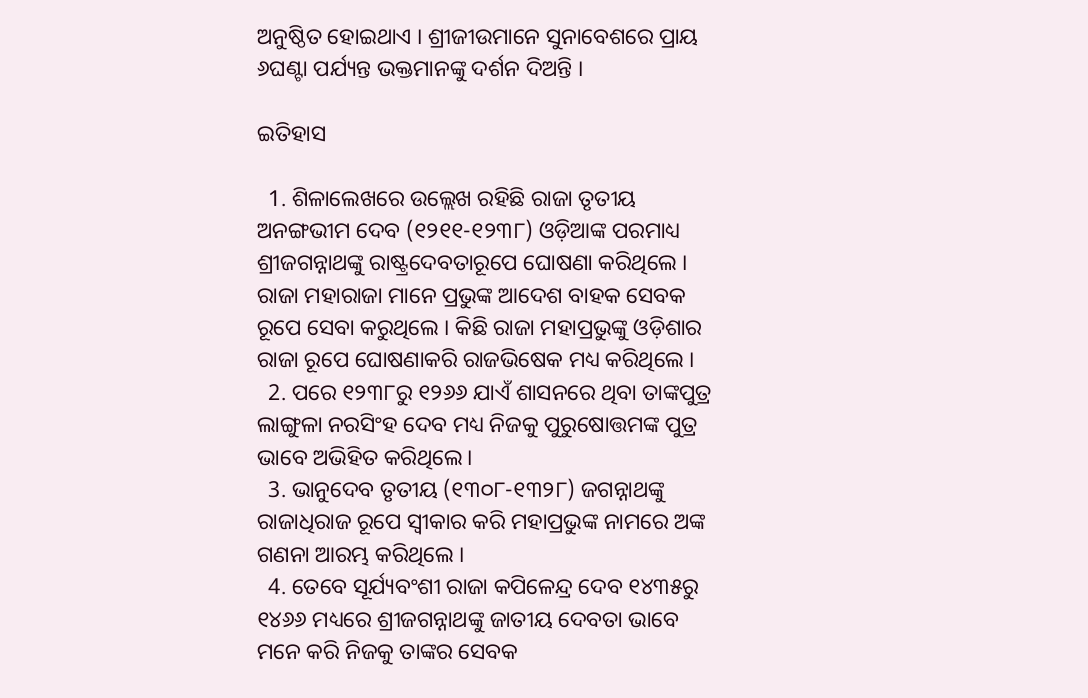ଅନୁଷ୍ଠିତ ହୋଇଥାଏ । ଶ୍ରୀଜୀଉମାନେ ସୁନାବେଶରେ ପ୍ରାୟ ୬ଘଣ୍ଟା ପର୍ଯ୍ୟନ୍ତ ଭକ୍ତମାନଙ୍କୁ ଦର୍ଶନ ଦିଅନ୍ତି ।

ଇତିହାସ

  1. ଶିଳାଲେଖରେ ଉଲ୍ଲେଖ ରହିଛି ରାଜା ତୃତୀୟ ଅନଙ୍ଗଭୀମ ଦେବ (୧୨୧୧-୧୨୩୮) ଓଡ଼ିଆଙ୍କ ପରମାଧ୍ୟ ଶ୍ରୀଜଗନ୍ନାଥଙ୍କୁ ରାଷ୍ଟ୍ରଦେବତାରୂପେ ଘୋଷଣା କରିଥିଲେ । ରାଜା ମହାରାଜା ମାନେ ପ୍ରଭୁଙ୍କ ଆଦେଶ ବାହକ ସେବକ ରୂପେ ସେବା କରୁଥିଲେ । କିଛି ରାଜା ମହାପ୍ରଭୁଙ୍କୁ ଓଡ଼ିଶାର ରାଜା ରୂପେ ଘୋଷଣାକରି ରାଜଭିଷେକ ମଧ୍ୟ କରିଥିଲେ ।
  2. ପରେ ୧୨୩୮ରୁ ୧୨୬୬ ଯାଏଁ ଶାସନରେ ଥିବା ତାଙ୍କପୁତ୍ର ଲାଙ୍ଗୁଳା ନରସିଂହ ଦେବ ମଧ୍ୟ ନିଜକୁ ପୁରୁଷୋତ୍ତମଙ୍କ ପୁତ୍ର ଭାବେ ଅଭିହିତ କରିଥିଲେ।
  3. ଭାନୁଦେବ ତୃତୀୟ (୧୩୦୮-୧୩୨୮) ଜଗନ୍ନାଥଙ୍କୁ ରାଜାଧିରାଜ ରୂପେ ସ୍ୱୀକାର କରି ମହାପ୍ରଭୁଙ୍କ ନାମରେ ଅଙ୍କ ଗଣନା ଆରମ୍ଭ କରିଥିଲେ ।
  4. ତେବେ ସୂର୍ଯ୍ୟବଂଶୀ ରାଜା କପିଳେନ୍ଦ୍ର ଦେବ ୧୪୩୫ରୁ ୧୪୬୬ ମଧ୍ୟରେ ଶ୍ରୀଜଗନ୍ନାଥଙ୍କୁ ଜାତୀୟ ଦେବତା ଭାବେ ମନେ କରି ନିଜକୁ ତାଙ୍କର ସେବକ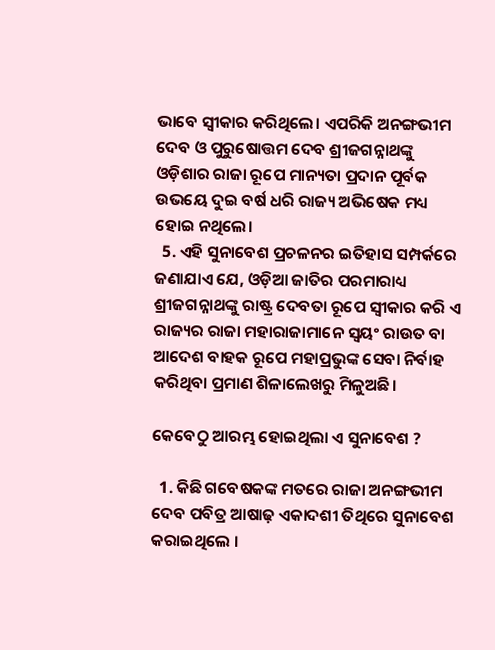ଭାବେ ସ୍ୱୀକାର କରିଥିଲେ। ଏପରିକି ଅନଙ୍ଗଭୀମ ଦେବ ଓ ପୁରୁଷୋତ୍ତମ ଦେବ ଶ୍ରୀଜଗନ୍ନାଥଙ୍କୁ ଓଡ଼ିଶାର ରାଜା ରୂପେ ମାନ୍ୟତା ପ୍ରଦାନ ପୂର୍ବକ ଉଭୟେ ଦୁଇ ବର୍ଷ ଧରି ରାଜ୍ୟ ଅଭିଷେକ ମଧ୍ୟ ହୋଇ ନଥିଲେ।
  5. ଏହି ସୁନାବେଶ ପ୍ରଚଳନର ଇତିହାସ ସମ୍ପର୍କରେ ଜଣାଯାଏ ଯେ, ଓଡ଼ିଆ ଜାତିର ପରମାରାଧ୍ୟ ଶ୍ରୀଜଗନ୍ନାଥଙ୍କୁ ରାଷ୍ଟ୍ର ଦେବତା ରୂପେ ସ୍ୱୀକାର କରି ଏ ରାଜ୍ୟର ରାଜା ମହାରାଜାମାନେ ସ୍ୱୟଂ ରାଉତ ବା ଆଦେଶ ବାହକ ରୂପେ ମହାପ୍ରଭୁଙ୍କ ସେବା ନିର୍ବାହ କରିଥିବା ପ୍ରମାଣ ଶିଳାଲେଖରୁ ମିଳୁଅଛି।

କେବେଠୁ ଆରମ୍ଭ ହୋଇଥିଲା ଏ ସୁନାବେଶ ?

  1. କିଛି ଗବେଷକଙ୍କ ମତରେ ରାଜା ଅନଙ୍ଗଭୀମ ଦେବ ପବିତ୍ର ଆଷାଢ଼ ଏକାଦଶୀ ତିଥିରେ ସୁନାବେଶ କରାଇଥିଲେ ।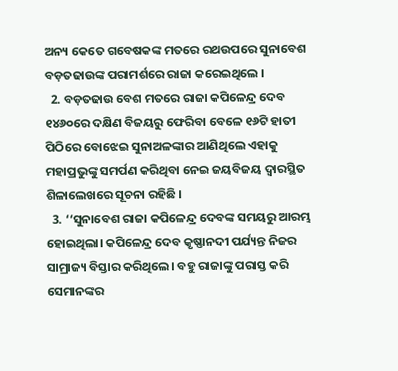ଅନ୍ୟ କେତେ ଗବେଷକଙ୍କ ମତରେ ରଥଉପରେ ସୁନାବେଶ ବଡ଼ତଢାଉଙ୍କ ପରାମର୍ଶରେ ରାଜା କରେଇଥିଲେ ।
  2. ବଡ଼ତଢାଉ ବେଶ ମତରେ ରାଜା କପିଳେନ୍ଦ୍ର ଦେବ ୧୪୬୦ରେ ଦକ୍ଷିଣ ବିଜୟରୁ ଫେରିବା ବେଳେ ୧୬ଟି ହାତୀ ପିଠିରେ ବୋଝେଇ ସୁନାଅଳଙ୍କାର ଆଣିଥିଲେ ଏହାକୁ ମହାପ୍ରଭୁଙ୍କୁ ସମର୍ପଣ କରିଥିବା ନେଇ ଜୟବିଜୟ ଦ୍ୱାରସ୍ଥିତ ଶିଳାଲେଖରେ ସୂଚନା ରହିଛି ।
  3. ‘‘ସୁନାବେଶ ରାଜା କପିଳେନ୍ଦ୍ର ଦେବଙ୍କ ସମୟରୁ ଆରମ୍ଭ ହୋଇଥିଲା। କପିଳେନ୍ଦ୍ର ଦେବ କୃଷ୍ଣାନଦୀ ପର୍ଯ୍ୟନ୍ତ ନିଜର ସାମ୍ରାଜ୍ୟ ବିସ୍ତାର କରିଥିଲେ। ବହୁ ରାଜାଙ୍କୁ ପରାସ୍ତ କରି ସେମାନଙ୍କର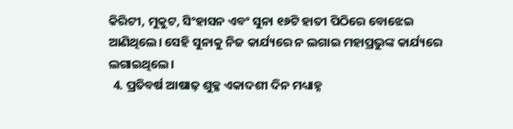କିରିଟୀ, ମୁକୁଟ, ସିଂହାସନ ଏବଂ ସୁନା ୧୬ଟି ହାତୀ ପିଠିରେ ବୋଝେଇ ଆଣିଥିଲେ। ସେହି ସୁନାକୁ ନିଜ କାର୍ଯ୍ୟରେ ନ ଲଗାଇ ମହାପ୍ରଭୁଙ୍କ କାର୍ଯ୍ୟରେ ଲଗାଇଥିଲେ।
  4. ପ୍ରତିବର୍ଷ ଆଷାଢ଼ ଶୁକ୍ଳ ଏକାଦଶୀ ଦିନ ମଧ୍ୟାହ୍ନ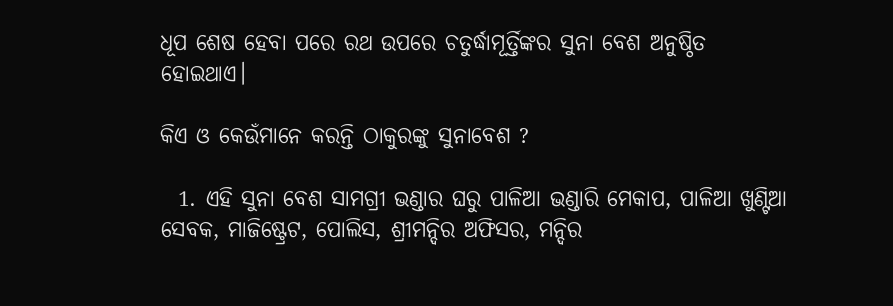ଧୂପ ଶେଷ ହେବା ପରେ ରଥ ଉପରେ ଚତୁର୍ଦ୍ଧାମୂର୍ତ୍ତିଙ୍କର ସୁନା ବେଶ ଅନୁଷ୍ଠିତ ହୋଇଥାଏ।

କିଏ ଓ କେଉଁମାନେ କରନ୍ତି ଠାକୁରଙ୍କୁ ସୁନାବେଶ ?

  1. ଏହି ସୁନା ବେଶ ସାମଗ୍ରୀ ଭଣ୍ଡାର ଘରୁ ପାଳିଆ ଭଣ୍ଡାରି ମେକାପ, ପାଳିଆ ଖୁଣ୍ଟିଆ ସେବକ, ମାଜିଷ୍ଟ୍ରେଟ, ପୋଲିସ, ଶ୍ରୀମନ୍ଦିର ଅଫିସର, ମନ୍ଦିର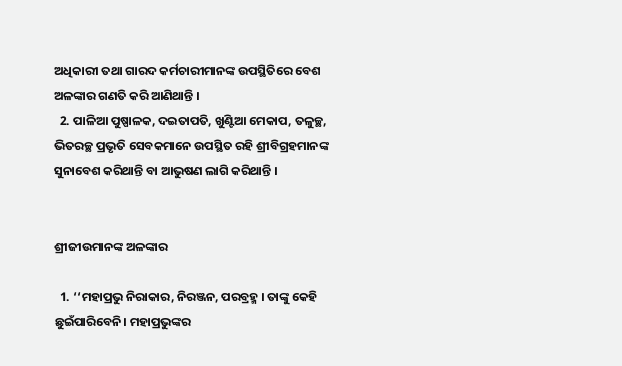ଅଧିକାରୀ ତଥା ଗାରଦ କର୍ମଚାରୀମାନଙ୍କ ଉପସ୍ଥିତିରେ ବେଶ ଅଳଙ୍କାର ଗଣତି କରି ଆଣିଥାନ୍ତି ।
  2. ପାଳିଆ ପୁଷ୍ପାଳକ, ଦଇତାପତି, ଖୁଣ୍ଟିଆ ମେକାପ, ତଳୁଚ୍ଛ, ଭିତରଚ୍ଛ ପ୍ରଭୃତି ସେବକମାନେ ଉପସ୍ଥିତ ରହି ଶ୍ରୀବିଗ୍ରହମାନଙ୍କ ସୁନାବେଶ କରିଥାନ୍ତି ବା ଆଭୁଷଣ ଲାଗି କରିଥାନ୍ତି ।


ଶ୍ରୀଜୀଉମାନଙ୍କ ଅଳଙ୍କାର

  1. ‘‘ମହାପ୍ରଭୁ ନିରାକାର, ନିରଞ୍ଜନ, ପରବ୍ରହ୍ମ । ତାଙ୍କୁ କେହି ଛୁଇଁପାରିବେନି। ମହାପ୍ରଭୁଙ୍କର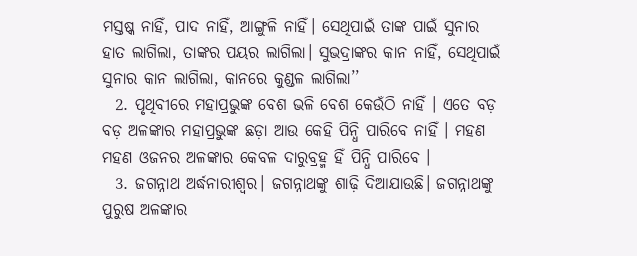ମସ୍ତଷ୍କ ନାହିଁ, ପାଦ ନାହିଁ, ଆଙ୍ଗୁଳି ନାହିଁ। ସେଥିପାଇଁ ତାଙ୍କ ପାଇଁ ସୁନାର ହାତ ଲାଗିଲା, ତାଙ୍କର ପୟର ଲାଗିଲା। ସୁଭଦ୍ରାଙ୍କର କାନ ନାହିଁ, ସେଥିପାଇଁ ସୁନାର କାନ ଲାଗିଲା, କାନରେ କୁଣ୍ଡଳ ଲାଗିଲା’’
  2. ପୃଥିବୀରେ ମହାପ୍ରଭୁଙ୍କ ବେଶ ଭଳି ବେଶ କେଉଁଠି ନାହିଁ । ଏତେ ବଡ଼ ବଡ଼ ଅଳଙ୍କାର ମହାପ୍ରଭୁଙ୍କ ଛଡ଼ା ଆଉ କେହି ପିନ୍ଧି ପାରିବେ ନାହିଁ । ମହଣ ମହଣ ଓଜନର ଅଳଙ୍କାର କେବଳ ଦାରୁବ୍ରହ୍ମ ହିଁ ପିନ୍ଧି ପାରିବେ ।
  3. ଜଗନ୍ନାଥ ଅର୍ଦ୍ଧନାରୀଶ୍ୱର। ଜଗନ୍ନାଥଙ୍କୁ ଶାଢ଼ି ଦିଆଯାଉଛି। ଜଗନ୍ନାଥଙ୍କୁ ପୁରୁଷ ଅଳଙ୍କାର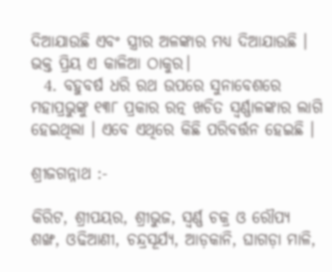ଦିଆଯାଉଛି ଏବଂ ସ୍ତ୍ରୀର ଅଳଙ୍କାର ମଧ୍ୟ ଦିଆଯାଉଛି । ଭକ୍ତ ପ୍ରିୟ ଏ କାଳିଆ ଠାକୁର।
  4. ବହୁବର୍ଷ ଧରି ରଥ ଉପରେ ସୁନାବେଶରେ ମହାପ୍ରଭୁଙ୍କୁ ୧୩୮ ପ୍ରକାର ରତ୍ନ ଖଚିତ ସ୍ୱର୍ଣ୍ଣାଳଙ୍କାର ଲାଗି ହେଇଥିଲା । ଏବେ ଏଥିରେ କିଛି ପରିବର୍ତ୍ତନ ହେଇଛି ।

ଶ୍ରୀଜଗନ୍ନାଥ :-

କିରିଟ, ଶ୍ରୀପୟର, ଶ୍ରୀଭୁଜ, ସ୍ୱର୍ଣ୍ଣ ଚକ୍ର ଓ ରୌପ୍ୟ ଶଙ୍ଖ, ଓଢିଆଣୀ, ଚନ୍ଦ୍ରସୂର୍ଯ୍ୟ, ଆଡ଼କାନି, ଘାଗଡ଼ା ମାଳି,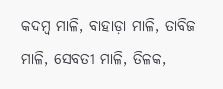କଦମ୍ବ ମାଳି, ବାହାଡ଼ା ମାଳି, ତାବିଜ ମାଳି, ସେବତୀ ମାଳି, ତିଳକ,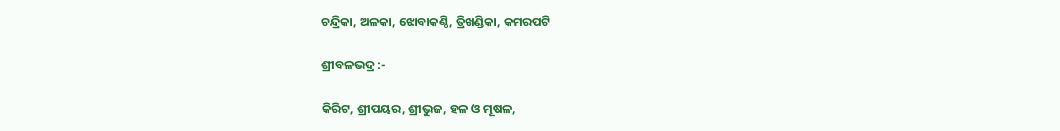ଚନ୍ଦ୍ରିକା, ଅଳକା, ଝୋବାକଣ୍ଠି, ତ୍ରିଖଣ୍ଡିକା, କମରପଟି

ଶ୍ରୀବଳଭଦ୍ର :-

କିରିଟ, ଶ୍ରୀପୟର, ଶ୍ରୀଭୁଜ, ହଳ ଓ ମୂଷଳ,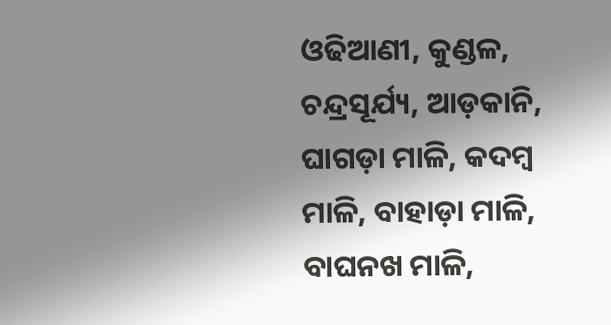ଓଢିଆଣୀ, କୁଣ୍ଡଳ, ଚନ୍ଦ୍ରସୂର୍ଯ୍ୟ, ଆଡ଼କାନି, ଘାଗଡ଼ା ମାଳି, କଦମ୍ବ ମାଳି, ବାହାଡ଼ା ମାଳି, ବାଘନଖ ମାଳି,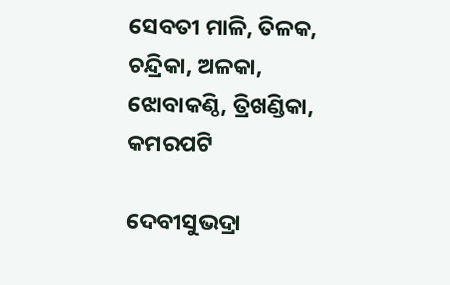ସେବତୀ ମାଳି, ତିଳକ, ଚନ୍ଦ୍ରିକା, ଅଳକା, ଝୋବାକଣ୍ଠି, ତ୍ରିଖଣ୍ଡିକା, କମରପଟି

ଦେବୀସୁଭଦ୍ରା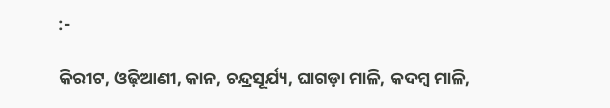:-

କିରୀଟ, ଓଢ଼ିଆଣୀ, କାନ, ଚନ୍ଦ୍ରସୂର୍ଯ୍ୟ, ଘାଗଡ଼ା ମାଳି, କଦମ୍ବ ମାଳି,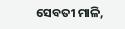ସେବତୀ ମାଳି,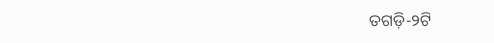ତଗଡ଼ି-୨ଟି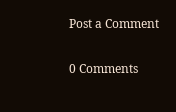Post a Comment

0 Comments